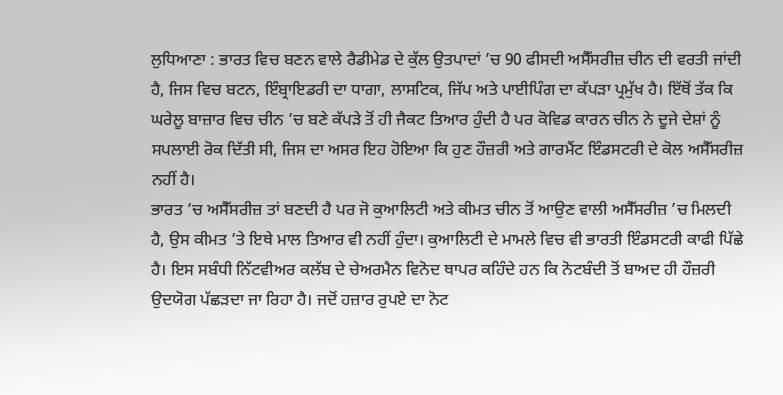ਲੁਧਿਆਣਾ : ਭਾਰਤ ਵਿਚ ਬਣਨ ਵਾਲੇ ਰੈਡੀਮੇਡ ਦੇ ਕੁੱਲ ਉਤਪਾਦਾਂ ’ਚ 90 ਫੀਸਦੀ ਅਸੈੱਸਰੀਜ਼ ਚੀਨ ਦੀ ਵਰਤੀ ਜਾਂਦੀ ਹੈ, ਜਿਸ ਵਿਚ ਬਟਨ, ਇੰਬ੍ਰਾਇਡਰੀ ਦਾ ਧਾਗਾ, ਲਾਸਟਿਕ, ਜਿੱਪ ਅਤੇ ਪਾਈਪਿੰਗ ਦਾ ਕੱਪੜਾ ਪ੍ਰਮੁੱਖ ਹੈ। ਇੱਥੋਂ ਤੱਕ ਕਿ ਘਰੇਲੂ ਬਾਜ਼ਾਰ ਵਿਚ ਚੀਨ ’ਚ ਬਣੇ ਕੱਪੜੇ ਤੋਂ ਹੀ ਜੈਕਟ ਤਿਆਰ ਹੁੰਦੀ ਹੈ ਪਰ ਕੋਵਿਡ ਕਾਰਨ ਚੀਨ ਨੇ ਦੂਜੇ ਦੇਸ਼ਾਂ ਨੂੰ ਸਪਲਾਈ ਰੋਕ ਦਿੱਤੀ ਸੀ, ਜਿਸ ਦਾ ਅਸਰ ਇਹ ਹੋਇਆ ਕਿ ਹੁਣ ਹੌਜ਼ਰੀ ਅਤੇ ਗਾਰਮੈਂਟ ਇੰਡਸਟਰੀ ਦੇ ਕੋਲ ਅਸੈੱਸਰੀਜ਼ ਨਹੀਂ ਹੈ।
ਭਾਰਤ ’ਚ ਅਸੈੱਸਰੀਜ਼ ਤਾਂ ਬਣਦੀ ਹੈ ਪਰ ਜੋ ਕੁਆਲਿਟੀ ਅਤੇ ਕੀਮਤ ਚੀਨ ਤੋਂ ਆਉਣ ਵਾਲੀ ਅਸੈੱਸਰੀਜ਼ ’ਚ ਮਿਲਦੀ ਹੈ, ਉਸ ਕੀਮਤ ’ਤੇ ਇਥੇ ਮਾਲ ਤਿਆਰ ਵੀ ਨਹੀਂ ਹੁੰਦਾ। ਕੁਆਲਿਟੀ ਦੇ ਮਾਮਲੇ ਵਿਚ ਵੀ ਭਾਰਤੀ ਇੰਡਸਟਰੀ ਕਾਫੀ ਪਿੱਛੇ ਹੈ। ਇਸ ਸਬੰਧੀ ਨਿੱਟਵੀਅਰ ਕਲੱਬ ਦੇ ਚੇਅਰਮੈਨ ਵਿਨੋਦ ਥਾਪਰ ਕਹਿੰਦੇ ਹਨ ਕਿ ਨੋਟਬੰਦੀ ਤੋਂ ਬਾਅਦ ਹੀ ਹੌਜ਼ਰੀ ਉਦਯੋਗ ਪੱਛੜਦਾ ਜਾ ਰਿਹਾ ਹੈ। ਜਦੋਂ ਹਜ਼ਾਰ ਰੁਪਏ ਦਾ ਨੋਟ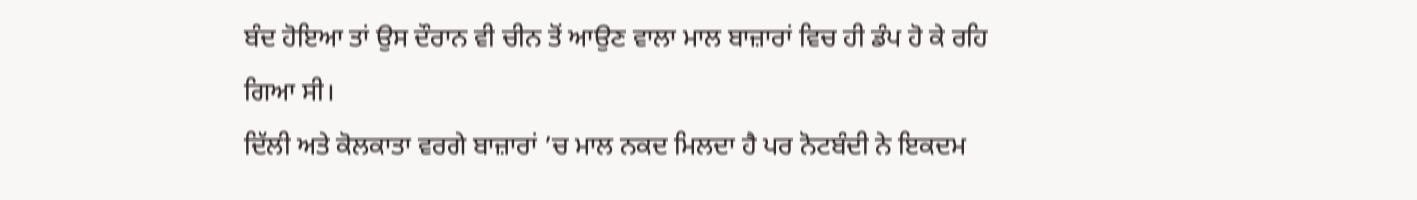ਬੰਦ ਹੋਇਆ ਤਾਂ ਉਸ ਦੌਰਾਨ ਵੀ ਚੀਨ ਤੋਂ ਆਉਣ ਵਾਲਾ ਮਾਲ ਬਾਜ਼ਾਰਾਂ ਵਿਚ ਹੀ ਡੰਪ ਹੋ ਕੇ ਰਹਿ ਗਿਆ ਸੀ।
ਦਿੱਲੀ ਅਤੇ ਕੋਲਕਾਤਾ ਵਰਗੇ ਬਾਜ਼ਾਰਾਂ ’ਚ ਮਾਲ ਨਕਦ ਮਿਲਦਾ ਹੈ ਪਰ ਨੋਟਬੰਦੀ ਨੇ ਇਕਦਮ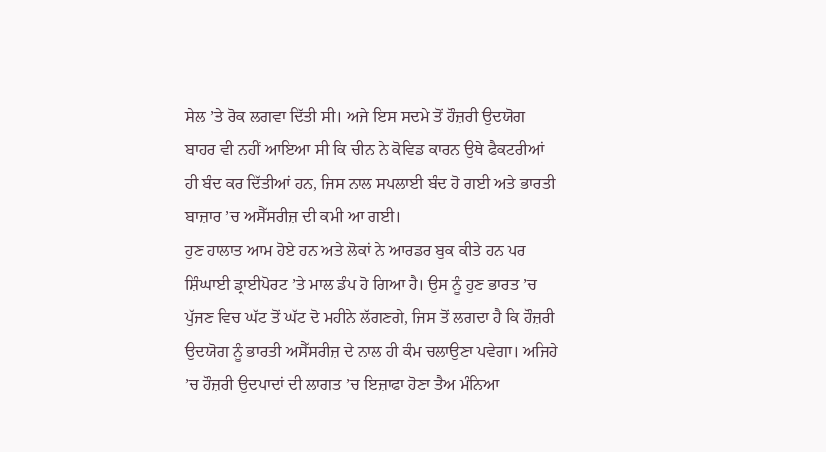ਸੇਲ ’ਤੇ ਰੋਕ ਲਗਵਾ ਦਿੱਤੀ ਸੀ। ਅਜੇ ਇਸ ਸਦਮੇ ਤੋਂ ਹੌਜ਼ਰੀ ਉਦਯੋਗ ਬਾਹਰ ਵੀ ਨਹੀਂ ਆਇਆ ਸੀ ਕਿ ਚੀਨ ਨੇ ਕੋਵਿਡ ਕਾਰਨ ਉਥੇ ਫੈਕਟਰੀਆਂ ਹੀ ਬੰਦ ਕਰ ਦਿੱਤੀਆਂ ਹਨ, ਜਿਸ ਨਾਲ ਸਪਲਾਈ ਬੰਦ ਹੋ ਗਈ ਅਤੇ ਭਾਰਤੀ ਬਾਜ਼ਾਰ ’ਚ ਅਸੈੱਸਰੀਜ਼ ਦੀ ਕਮੀ ਆ ਗਈ।
ਹੁਣ ਹਾਲਾਤ ਆਮ ਹੋਏ ਹਨ ਅਤੇ ਲੋਕਾਂ ਨੇ ਆਰਡਰ ਬੁਕ ਕੀਤੇ ਹਨ ਪਰ ਸ਼ਿੰਘਾਈ ਡ੍ਰਾਈਪੋਰਟ ’ਤੇ ਮਾਲ ਡੰਪ ਹੋ ਗਿਆ ਹੈ। ਉਸ ਨੂੰ ਹੁਣ ਭਾਰਤ ’ਚ ਪੁੱਜਣ ਵਿਚ ਘੱਟ ਤੋਂ ਘੱਟ ਦੋ ਮਹੀਨੇ ਲੱਗਣਗੇ, ਜਿਸ ਤੋਂ ਲਗਦਾ ਹੈ ਕਿ ਹੌਜ਼ਰੀ ਉਦਯੋਗ ਨੂੰ ਭਾਰਤੀ ਅਸੈੱਸਰੀਜ਼ ਦੇ ਨਾਲ ਹੀ ਕੰਮ ਚਲਾਉਣਾ ਪਵੇਗਾ। ਅਜਿਹੇ ’ਚ ਹੌਜ਼ਰੀ ਉਦਪਾਦਾਂ ਦੀ ਲਾਗਤ ’ਚ ਇਜ਼ਾਫਾ ਹੋਣਾ ਤੈਅ ਮੰਨਿਆ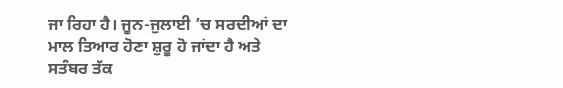ਜਾ ਰਿਹਾ ਹੈ। ਜੂਨ-ਜੁਲਾਈ ’ਚ ਸਰਦੀਆਂ ਦਾ ਮਾਲ ਤਿਆਰ ਹੋਣਾ ਸ਼ੁਰੂ ਹੋ ਜਾਂਦਾ ਹੈ ਅਤੇ ਸਤੰਬਰ ਤੱਕ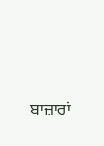ਬਾਜ਼ਾਰਾਂ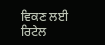ਵਿਕਣ ਲਈ ਰਿਟੇਲ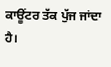ਕਾਊਂਟਰ ਤੱਕ ਪੁੱਜ ਜਾਂਦਾ ਹੈ।